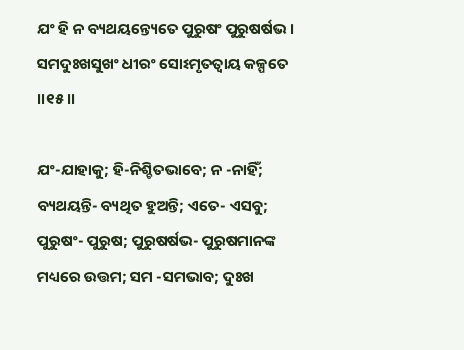ଯଂ ହି ନ ବ୍ୟଥୟନ୍ତ୍ୟେତେ ପୁରୁଷଂ ପୁରୁଷର୍ଷଭ ।
ସମଦୁଃଖସୁଖଂ ଧୀରଂ ସୋଽମୃତତ୍ୱାୟ କଳ୍ପତେ ।।୧୫।।

ଯଂ-ଯାହାକୁ; ହି-ନିଶ୍ଚିତଭାବେ; ନ -ନାହିଁ; ବ୍ୟଥୟନ୍ତି- ବ୍ୟଥିତ ହୁଅନ୍ତି; ଏତେ- ଏସବୁ; ପୁରୁଷଂ- ପୁରୁଷ; ପୁରୁଷର୍ଷଭ- ପୁରୁଷମାନଙ୍କ ମଧ୍ୟରେ ଉତ୍ତମ; ସମ -ସମଭାବ; ଦୁଃଖ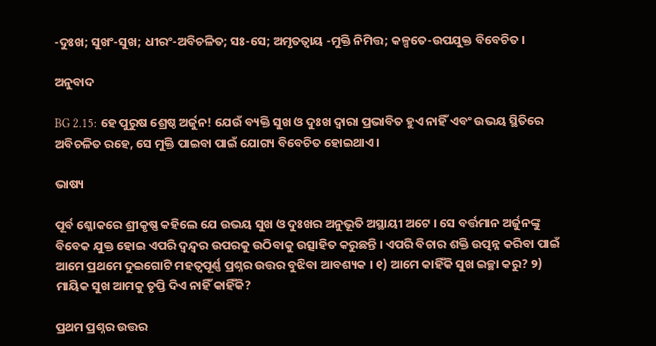-ଦୁଃଖ; ସୁଖଂ-ସୁଖ; ଧୀରଂ-ଅବିଚଳିତ; ସଃ-ସେ; ଅମୃତତ୍ୱାୟ -ମୁକ୍ତି ନିମିତ୍ତ; କଳ୍ପତେ-ଉପଯୁକ୍ତ ବିବେଚିତ ।

ଅନୁବାଦ

BG 2.15: ହେ ପୁରୁଷ ଶ୍ରେଷ୍ଠ ଅର୍ଜୁନ! ଯେଉଁ ବ୍ୟକ୍ତି ସୁଖ ଓ ଦୁଃଖ ଦ୍ୱାରା ପ୍ରଭାବିତ ହୁଏ ନାହିଁ ଏବଂ ଉଭୟ ସ୍ଥିତିରେ ଅବିଚଳିତ ରହେ, ସେ ମୁକ୍ତି ପାଇବା ପାଇଁ ଯୋଗ୍ୟ ବିବେଚିତ ହୋଇଥାଏ ।

ଭାଷ୍ୟ

ପୂର୍ବ ଶ୍ଳୋକରେ ଶ୍ରୀକୃଷ୍ଣ କହିଲେ ଯେ ଉଭୟ ସୁଖ ଓ ଦୁଃଖର ଅନୁଭୂତି ଅସ୍ଥାୟୀ ଅଟେ । ସେ ବର୍ତ୍ତମାନ ଅର୍ଜୁନଙ୍କୁ ବିବେକ ଯୁକ୍ତ ହୋଇ ଏପରି ଦ୍ୱନ୍ଦ୍ୱର ଉପରକୁ ଉଠିବାକୁ ଉତ୍ସାହିତ କରୁଛନ୍ତି । ଏପରି ବିଚାର ଶକ୍ତି ଉତ୍ପନ୍ନ କରିବା ପାଇଁ ଆମେ ପ୍ରଥମେ ଦୁଇଗୋଟି ମହତ୍ୱପୂର୍ଣ୍ଣ ପ୍ରଶ୍ନର ଉତ୍ତର ବୁଝିବା ଆବଶ୍ୟକ । ୧) ଆମେ କାହିଁକି ସୁଖ ଇଚ୍ଛା କରୁ? ୨) ମାୟିକ ସୁଖ ଆମକୁ ତୃପ୍ତି ଦିଏ ନାହିଁ କାହିଁକି?

ପ୍ରଥମ ପ୍ରଶ୍ନର ଉତ୍ତର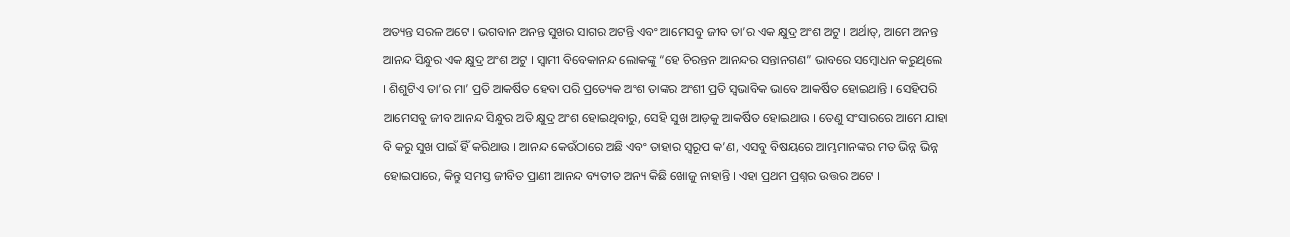ଅତ୍ୟନ୍ତ ସରଳ ଅଟେ । ଭଗବାନ ଅନନ୍ତ ସୁଖର ସାଗର ଅଟନ୍ତି ଏବଂ ଆମେସବୁ ଜୀବ ତା’ର ଏକ କ୍ଷୁଦ୍ର ଅଂଶ ଅଟୁ । ଅର୍ଥାତ୍‌, ଆମେ ଅନନ୍ତ ଆନନ୍ଦ ସିନ୍ଧୁର ଏକ କ୍ଷୁଦ୍ର ଅଂଶ ଅଟୁ । ସ୍ୱାମୀ ବିବେକାନନ୍ଦ ଲୋକଙ୍କୁ “ହେ ଚିରନ୍ତନ ଆନନ୍ଦର ସନ୍ତାନଗଣ” ଭାବରେ ସମ୍ବୋଧନ କରୁଥିଲେ । ଶିଶୁଟିଏ ତା’ର ମା’ ପ୍ରତି ଆକର୍ଷିତ ହେବା ପରି ପ୍ରତ୍ୟେକ ଅଂଶ ତାଙ୍କର ଅଂଶୀ ପ୍ରତି ସ୍ୱଭାବିକ ଭାବେ ଆକର୍ଷିତ ହୋଇଥାନ୍ତି । ସେହିପରି ଆମେସବୁ ଜୀବ ଆନନ୍ଦ ସିନ୍ଧୁର ଅତି କ୍ଷୁଦ୍ର ଅଂଶ ହୋଇଥିବାରୁ, ସେହି ସୁଖ ଆଡ଼କୁ ଆକର୍ଷିତ ହୋଇଥାଉ । ତେଣୁ ସଂସାରରେ ଆମେ ଯାହା ବି କରୁ ସୁଖ ପାଇଁ ହିଁ କରିଥାଉ । ଆନନ୍ଦ କେଉଁଠାରେ ଅଛି ଏବଂ ତାହାର ସ୍ୱରୂପ କ’ଣ, ଏସବୁ ବିଷୟରେ ଆମ୍ଭମାନଙ୍କର ମତ ଭିନ୍ନ ଭିନ୍ନ ହୋଇପାରେ, କିନ୍ତୁ ସମସ୍ତ ଜୀବିତ ପ୍ରାଣୀ ଆନନ୍ଦ ବ୍ୟତୀତ ଅନ୍ୟ କିଛି ଖୋଜୁ ନାହାନ୍ତି । ଏହା ପ୍ରଥମ ପ୍ରଶ୍ନର ଉତ୍ତର ଅଟେ ।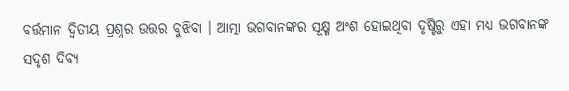ବର୍ତ୍ତମାନ ଦ୍ୱିତୀୟ ପ୍ରଶ୍ନର ଉତ୍ତର ବୁଝିବା । ଆତ୍ମା ଭଗବାନଙ୍କର ସୂକ୍ଷ୍ମ ଅଂଶ ହୋଇଥିବା ଦୃଷ୍ଟିରୁ ଏହା ମଧ୍ୟ ଭଗବାନଙ୍କ ସଦୃଶ ଦିବ୍ୟ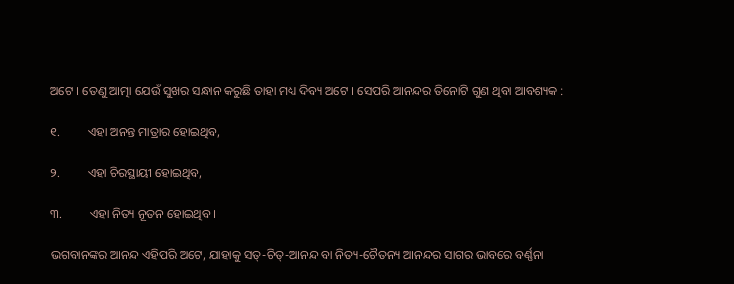ଅଟେ । ତେଣୁ ଆତ୍ମା ଯେଉଁ ସୁଖର ସନ୍ଧାନ କରୁଛି ତାହା ମଧ୍ୟ ଦିବ୍ୟ ଅଟେ । ସେପରି ଆନନ୍ଦର ତିନୋଟି ଗୁଣ ଥିବା ଆବଶ୍ୟକ :

୧.         ଏହା ଅନନ୍ତ ମାତ୍ରାର ହୋଇଥିବ,

୨.         ଏହା ଚିରସ୍ଥାୟୀ ହୋଇଥିବ,

୩.         ଏହା ନିତ୍ୟ ନୂତନ ହୋଇଥିବ ।

ଭଗବାନଙ୍କର ଆନନ୍ଦ ଏହିପରି ଅଟେ, ଯାହାକୁ ସତ୍‌-ଚିତ୍‌-ଆନନ୍ଦ ବା ନିତ୍ୟ-ଚୈତନ୍ୟ ଆନନ୍ଦର ସାଗର ଭାବରେ ବର୍ଣ୍ଣନା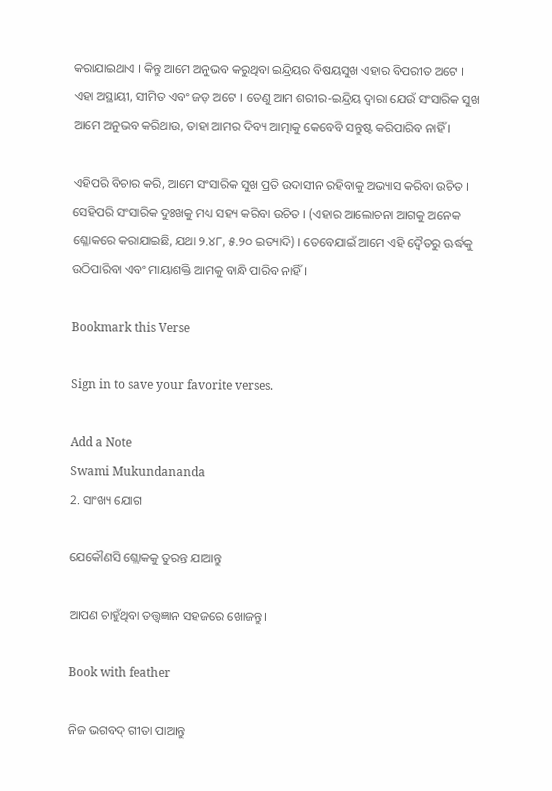କରାଯାଇଥାଏ । କିନ୍ତୁ ଆମେ ଅନୁଭବ କରୁଥିବା ଇନ୍ଦ୍ରିୟର ବିଷୟସୁଖ ଏହାର ବିପରୀତ ଅଟେ । ଏହା ଅସ୍ଥାୟୀ, ସୀମିତ ଏବଂ ଜଡ଼ ଅଟେ । ତେଣୁ ଆମ ଶରୀର-ଇନ୍ଦ୍ରିୟ ଦ୍ୱାରା ଯେଉଁ ସଂସାରିକ ସୁଖ ଆମେ ଅନୁଭବ କରିଥାଉ, ତାହା ଆମର ଦିବ୍ୟ ଆତ୍ମାକୁ କେବେବି ସନ୍ତୁଷ୍ଟ କରିପାରିବ ନାହିଁ ।

ଏହିପରି ବିଚାର କରି, ଆମେ ସଂସାରିକ ସୁଖ ପ୍ରତି ଉଦାସୀନ ରହିବାକୁ ଅଭ୍ୟାସ କରିବା ଉଚିତ । ସେହିପରି ସଂସାରିକ ଦୁଃଖକୁ ମଧ୍ୟ ସହ୍ୟ କରିବା ଉଚିତ । (ଏହାର ଆଲୋଚନା ଆଗକୁ ଅନେକ ଶ୍ଳୋକରେ କରାଯାଇଛି, ଯଥା ୨.୪୮, ୫.୨୦ ଇତ୍ୟାଦି) । ତେବେଯାଇଁ ଆମେ ଏହି ଦ୍ୱୈତରୁ ଊର୍ଦ୍ଧକୁ ଉଠିପାରିବା ଏବଂ ମାୟାଶକ୍ତି ଆମକୁ ବାନ୍ଧି ପାରିବ ନାହିଁ ।

Bookmark this Verse

Sign in to save your favorite verses.

Add a Note
Swami Mukundananda
2. ସାଂଖ୍ୟ ଯୋଗ

ଯେକୌଣସି ଶ୍ଲୋକକୁ ତୁରନ୍ତ ଯାଆନ୍ତୁ

ଆପଣ ଚାହୁଁଥିବା ତତ୍ତ୍ୱଜ୍ଞାନ ସହଜରେ ଖୋଜନ୍ତୁ।

Book with feather

ନିଜ ଭଗବଦ୍ ଗୀତା ପାଆନ୍ତୁ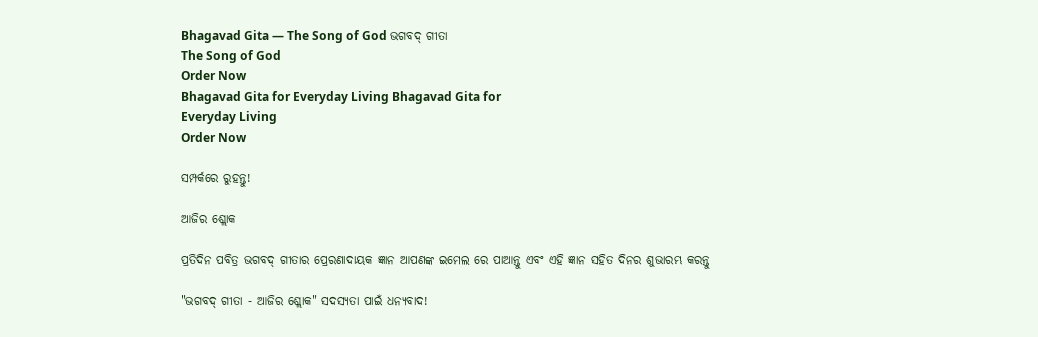Bhagavad Gita — The Song of God ଭଗବଦ୍ ଗୀତା
The Song of God
Order Now
Bhagavad Gita for Everyday Living Bhagavad Gita for
Everyday Living
Order Now

ସମ୍ପର୍କରେ ରୁହନ୍ତୁ!

ଆଜିର ଶ୍ଲୋକ

ପ୍ରତିଦିନ ପବିତ୍ର ଭଗବଦ୍ ଗୀତାର ପ୍ରେରଣାଦାୟକ ଜ୍ଞାନ ଆପଣଙ୍କ ଇମେଲ ରେ ପାଆନ୍ତୁ ଏବଂ ଏହି ଜ୍ଞାନ ସହିତ ଦିନର ଶୁଭାରମ୍ଭ କରନ୍ତୁ

"ଭଗବଦ୍ ଗୀତା - ଆଜିର ଶ୍ଲୋକ" ସଦସ୍ୟତା ପାଇଁ ଧନ୍ୟବାଦ!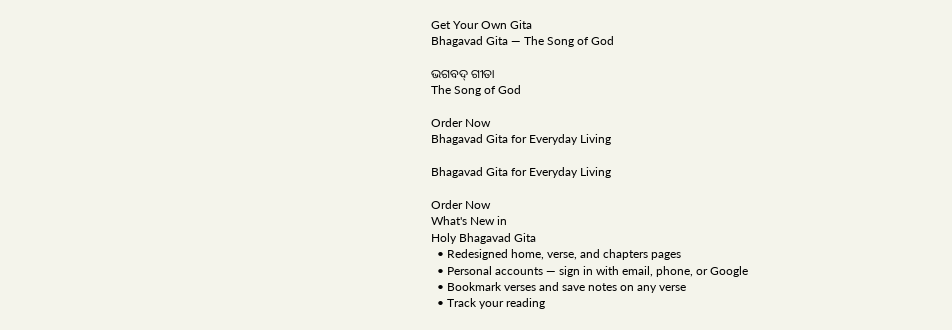Get Your Own Gita
Bhagavad Gita — The Song of God

ଭଗବଦ୍ ଗୀତା
The Song of God

Order Now
Bhagavad Gita for Everyday Living

Bhagavad Gita for Everyday Living

Order Now
What's New in
Holy Bhagavad Gita
  • Redesigned home, verse, and chapters pages
  • Personal accounts — sign in with email, phone, or Google
  • Bookmark verses and save notes on any verse
  • Track your reading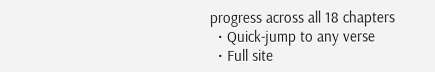progress across all 18 chapters
  • Quick-jump to any verse
  • Full site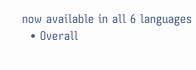now available in all 6 languages
  • Overall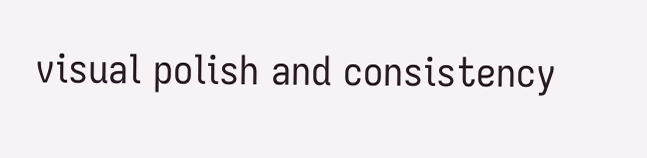visual polish and consistency